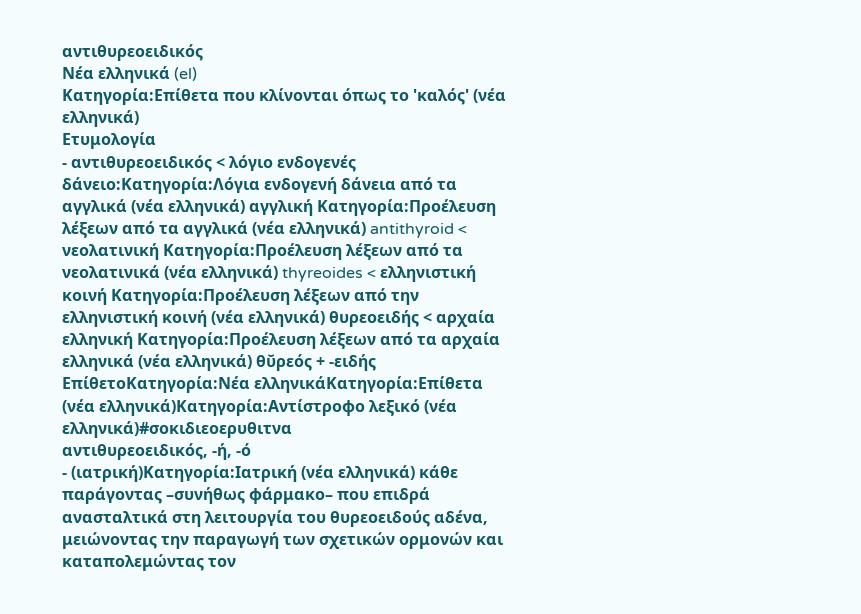αντιθυρεοειδικός
Νέα ελληνικά (el)
Κατηγορία:Επίθετα που κλίνονται όπως το 'καλός' (νέα ελληνικά)
Ετυμολογία
- αντιθυρεοειδικός < λόγιο ενδογενές δάνειο:Κατηγορία:Λόγια ενδογενή δάνεια από τα αγγλικά (νέα ελληνικά) αγγλική Κατηγορία:Προέλευση λέξεων από τα αγγλικά (νέα ελληνικά) antithyroid < νεολατινική Κατηγορία:Προέλευση λέξεων από τα νεολατινικά (νέα ελληνικά) thyreoides < ελληνιστική κοινή Κατηγορία:Προέλευση λέξεων από την ελληνιστική κοινή (νέα ελληνικά) θυρεοειδής < αρχαία ελληνική Κατηγορία:Προέλευση λέξεων από τα αρχαία ελληνικά (νέα ελληνικά) θῠρεός + -ειδής
ΕπίθετοΚατηγορία:Νέα ελληνικάΚατηγορία:Επίθετα (νέα ελληνικά)Κατηγορία:Αντίστροφο λεξικό (νέα ελληνικά)#σοκιδιεοερυθιτνα
αντιθυρεοειδικός, -ή, -ό
- (ιατρική)Κατηγορία:Ιατρική (νέα ελληνικά) κάθε παράγοντας –συνήθως φάρμακο– που επιδρά ανασταλτικά στη λειτουργία του θυρεοειδούς αδένα, μειώνοντας την παραγωγή των σχετικών ορμονών και καταπολεμώντας τον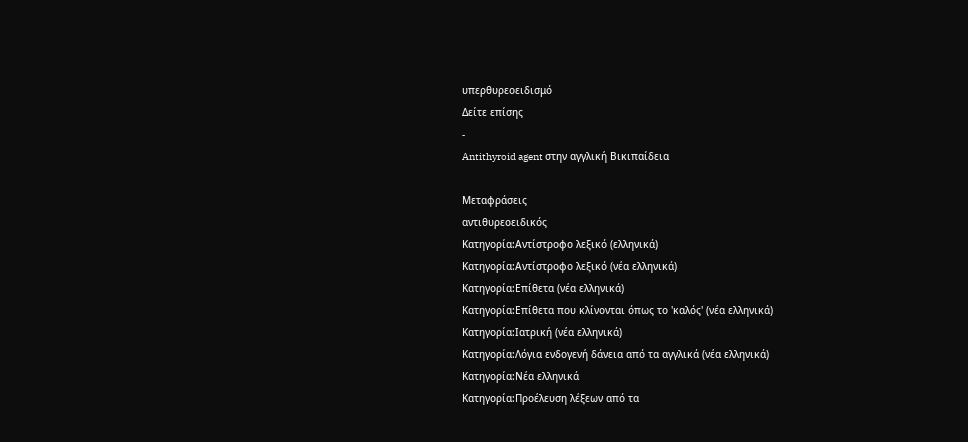υπερθυρεοειδισμό
Δείτε επίσης
-
Antithyroid agent στην αγγλική Βικιπαίδεια

Μεταφράσεις
αντιθυρεοειδικός
Κατηγορία:Αντίστροφο λεξικό (ελληνικά)
Κατηγορία:Αντίστροφο λεξικό (νέα ελληνικά)
Κατηγορία:Επίθετα (νέα ελληνικά)
Κατηγορία:Επίθετα που κλίνονται όπως το 'καλός' (νέα ελληνικά)
Κατηγορία:Ιατρική (νέα ελληνικά)
Κατηγορία:Λόγια ενδογενή δάνεια από τα αγγλικά (νέα ελληνικά)
Κατηγορία:Νέα ελληνικά
Κατηγορία:Προέλευση λέξεων από τα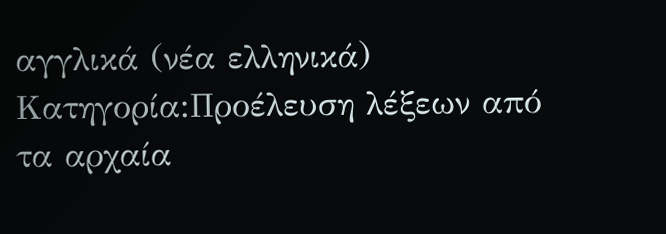αγγλικά (νέα ελληνικά)
Κατηγορία:Προέλευση λέξεων από τα αρχαία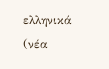ελληνικά (νέα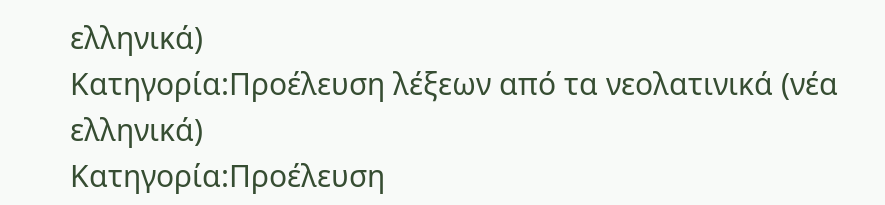ελληνικά)
Κατηγορία:Προέλευση λέξεων από τα νεολατινικά (νέα ελληνικά)
Κατηγορία:Προέλευση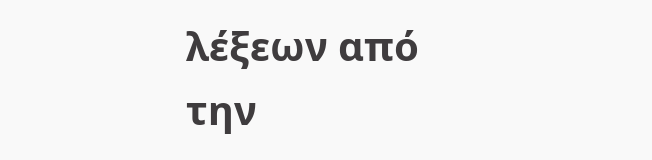λέξεων από την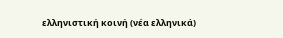ελληνιστική κοινή (νέα ελληνικά)